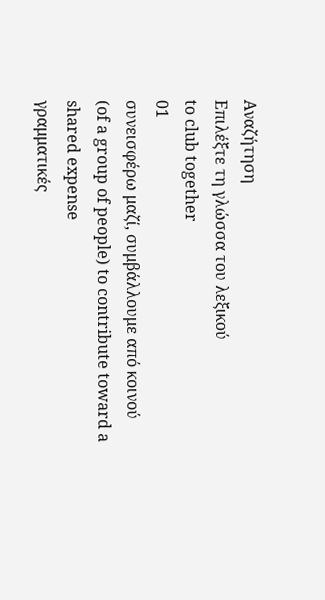Αναζήτηση
Επιλέξτε τη γλώσσα του λεξικού
to club together
01
συνεισφέρω μαζί, συμβάλλουμε από κοινού
(of a group of people) to contribute toward a shared expense
γραμματικές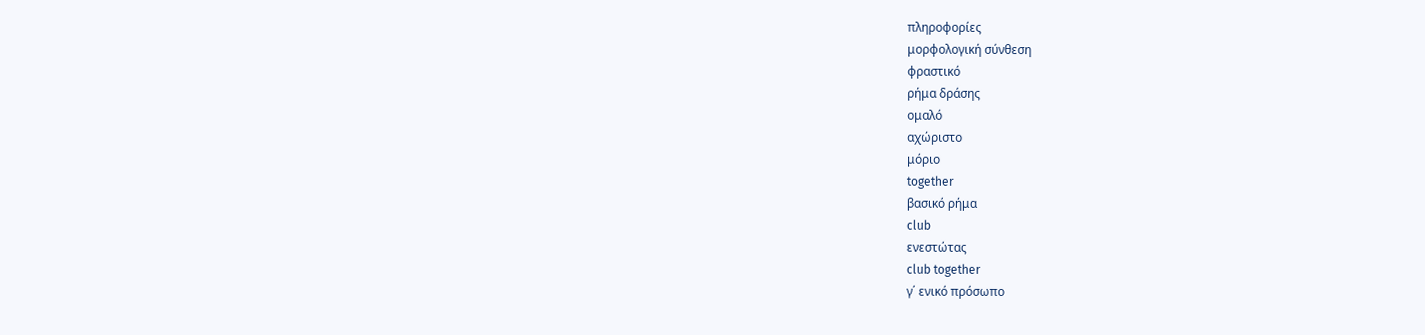πληροφορίες
μορφολογική σύνθεση
φραστικό
ρήμα δράσης
ομαλό
αχώριστο
μόριο
together
βασικό ρήμα
club
ενεστώτας
club together
γ΄ ενικό πρόσωπο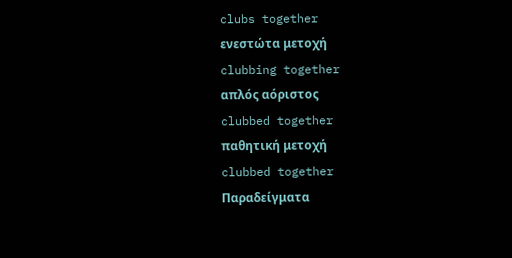clubs together
ενεστώτα μετοχή
clubbing together
απλός αόριστος
clubbed together
παθητική μετοχή
clubbed together
Παραδείγματα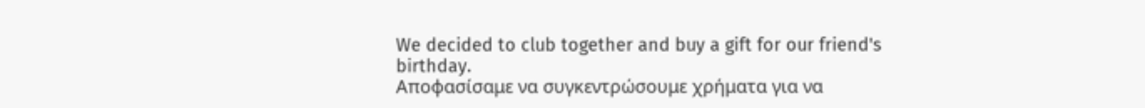We decided to club together and buy a gift for our friend's birthday.
Αποφασίσαμε να συγκεντρώσουμε χρήματα για να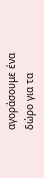αγοράσουμε ένα δώρο για τα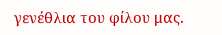γενέθλια του φίλου μας.